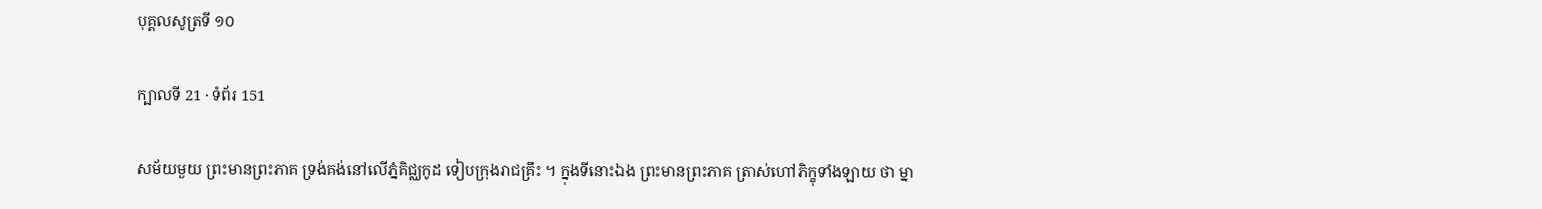បុគ្គលសូត្រទី ១០

ក្បាលទី 21 · ទំព័រ 151

សម័យមួយ ព្រះមានព្រះភាគ ទ្រង់គង់នៅលើភ្នំគិជ្ឈកូដ ទៀបក្រុងរាជគ្រឹះ ។ ក្នុងទីនោះឯង ព្រះមានព្រះភាគ ត្រាស់ហៅភិក្ខុទាំងឡាយ ថា ម្នា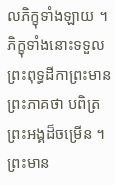លភិក្ខុទាំងឡាយ ។ ភិក្ខុទាំងនោះទទួលព្រះពុទ្ធដីកាព្រះមានព្រះភាគថា បពិត្រព្រះអង្គដ៏ចម្រើន ។ ព្រះមាន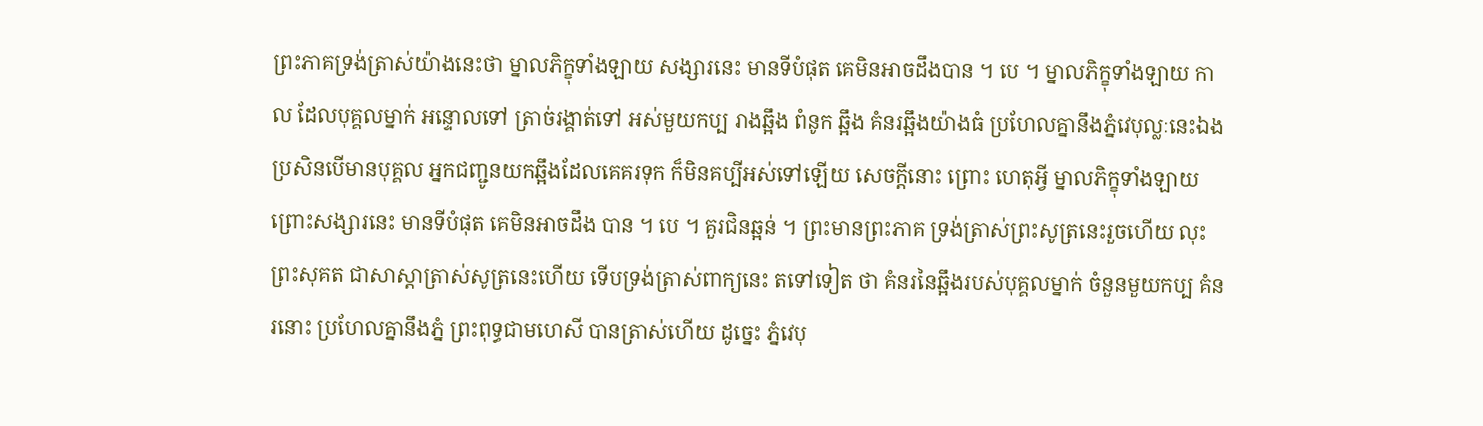ព្រះភាគទ្រង់ត្រាស់យ៉ាងនេះថា ម្នាលភិក្ខុទាំងឡាយ សង្សារនេះ មានទីបំផុត គេមិនអាចដឹងបាន ។ បេ ។ ម្នាលភិក្ខុទាំងឡាយ កាល ដែលបុគ្គលម្នាក់ អន្ទោលទៅ ត្រាច់រង្គាត់ទៅ អស់មួយកប្ប រាងឆ្អឹង ពំនូក ឆ្អឹង គំនរឆ្អឹងយ៉ាងធំ ប្រហែលគ្នានឹងភ្នំវេបុល្លៈនេះឯង ប្រសិនបើមានបុគ្គល អ្នកជញ្ជូនយកឆ្អឹងដែលគេគរទុក ក៏មិនគប្បីអស់ទៅឡើយ សេចក្តីនោះ ព្រោះ ហេតុអ្វី ម្នាលភិក្ខុទាំងឡាយ ព្រោះសង្សារនេះ មានទីបំផុត គេមិនអាចដឹង បាន ។ បេ ។ គួរជិនឆ្អន់ ។ ព្រះមានព្រះភាគ ទ្រង់ត្រាស់ព្រះសូត្រនេះរួចហើយ លុះ ព្រះសុគត ជាសាស្តាត្រាស់សូត្រនេះហើយ ទើបទ្រង់ត្រាស់ពាក្យនេះ តទៅទៀត ថា គំនរនៃឆ្អឹងរបស់បុគ្គលម្នាក់ ចំនួនមួយកប្ប គំនរនោះ ប្រហែលគ្នានឹងភ្នំ ព្រះពុទ្ធជាមហេសី បានត្រាស់ហើយ ដូច្នេះ ភ្នំវេបុ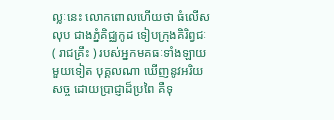ល្លៈនេះ លោកពោលហើយថា ធំលើសលុប ជាងភ្នំគិជ្ឈកូដ ទៀបក្រុងគិរិព្វជៈ ( រាជគ្រឹះ ) របស់អ្នកមគធៈទាំងឡាយ មួយទៀត បុគ្គលណា ឃើញនូវអរិយសច្ច ដោយប្រាជ្ញាដ៏ប្រពៃ គឺទុ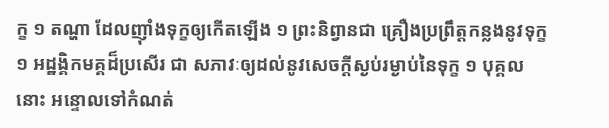ក្ខ ១ តណ្ហា ដែលញ៉ាំងទុក្ខឲ្យកើតឡើង ១ ព្រះនិព្វានជា គ្រឿងប្រព្រឹត្តកន្លងនូវទុក្ខ ១ អដ្ឋង្គិកមគ្គដ៏ប្រសើរ ជា សភាវៈឲ្យដល់នូវសេចក្តីស្ងប់រម្ងាប់នៃទុក្ខ ១ បុគ្គល នោះ អន្ទោលទៅកំណត់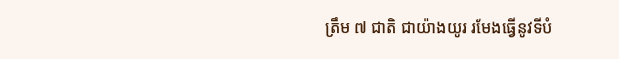ត្រឹម ៧ ជាតិ ជាយ៉ាងយូរ រមែងធ្វើនូវទីបំ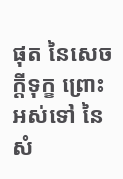ផុត នៃសេចក្តីទុក្ខ ព្រោះអស់ទៅ នៃ សំ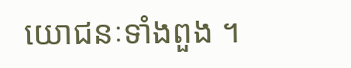យោជនៈទាំងពួង ។